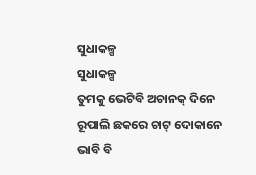ସୁଧାକଳ୍ପ
ସୁଧାକଳ୍ପ
ତୁମକୁ ଭେଟିବି ଅଚାନକ୍ ଦିନେ
ରୂପାଲି ଛକରେ ଚାଟ୍ ଦୋକାନେ
ଭାବି ବି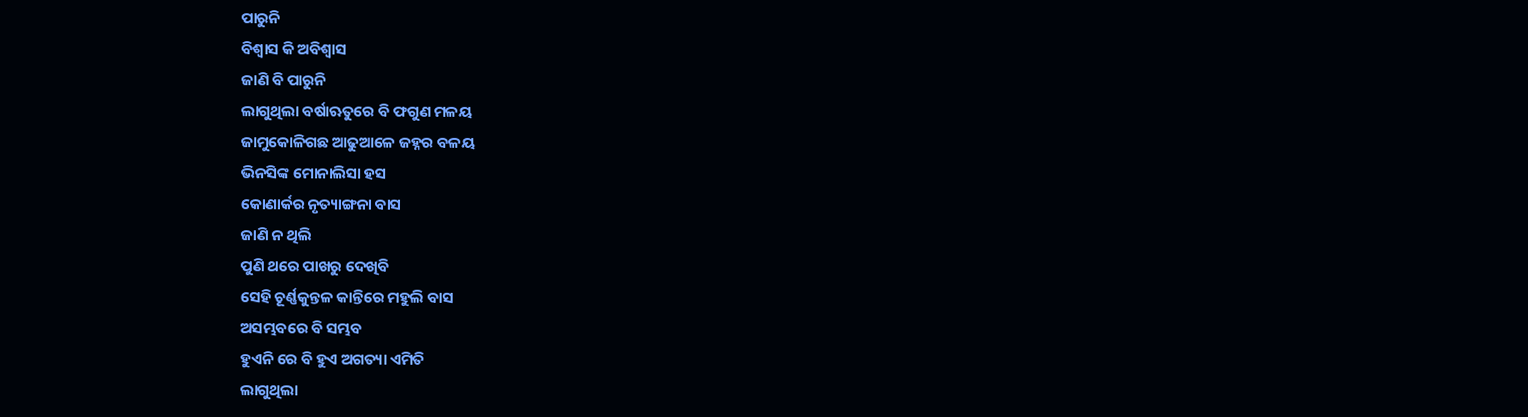ପାରୁନି
ବିଶ୍ୱାସ କି ଅବିଶ୍ୱାସ
ଜାଣି ବି ପାରୁନି
ଲାଗୁଥିଲା ବର୍ଷାଋତୁରେ ବି ଫଗୁଣ ମଳୟ
ଜାମୁକୋଳିଗଛ ଆଢୁଆଳେ ଜହ୍ନର ବଳୟ
ଭିନସିଙ୍କ ମୋନାଲିସା ହସ
କୋଣାର୍କର ନୃତ୍ୟାଙ୍ଗନା ବାସ
ଜାଣି ନ ଥିଲି
ପୁଣି ଥରେ ପାଖରୁ ଦେଖିବି
ସେହି ଚୂର୍ଣ୍ଣକୁନ୍ତଳ କାନ୍ତିରେ ମହୁଲି ବାସ
ଅସମ୍ଭବରେ ବି ସମ୍ଭବ
ହୁଏନି ରେ ବି ହୁଏ ଅଗତ୍ୟା ଏମିତି
ଲାଗୁଥିଲା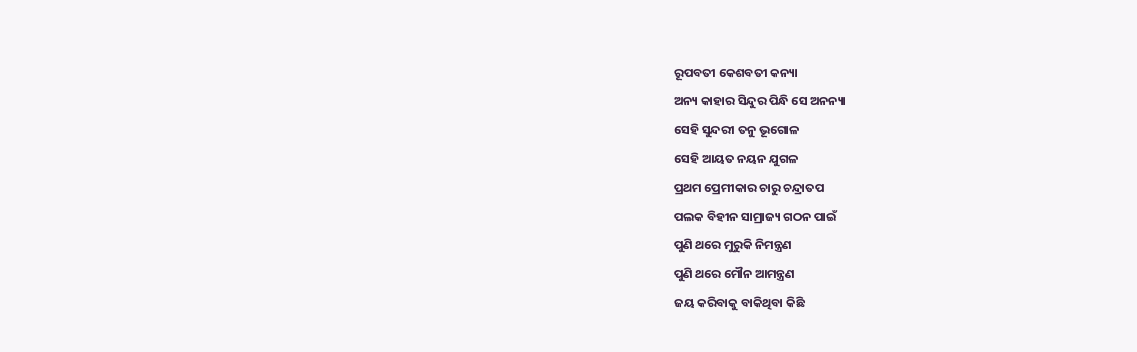ରୂପବତୀ କେଶବତୀ କନ୍ୟା
ଅନ୍ୟ କାହାର ସିନ୍ଦୁର ପିନ୍ଧି ସେ ଅନନ୍ୟା
ସେହି ସୁନ୍ଦରୀ ତନୁ ଭୂଗୋଳ
ସେହି ଆୟତ ନୟନ ଯୁଗଳ
ପ୍ରଥମ ପ୍ରେମୀକାର ଚାରୁ ଚନ୍ଦ୍ରାତପ
ପଲକ ବିହୀନ ସାମ୍ରାଜ୍ୟ ଗଠନ ପାଇଁ
ପୁଣି ଥରେ ମୁରୁକି ନିମନ୍ତ୍ରଣ
ପୁଣି ଥରେ ମୌନ ଆମନ୍ତ୍ରଣ
ଜୟ କରିବାକୁ ବାକିଥିବା କିଛି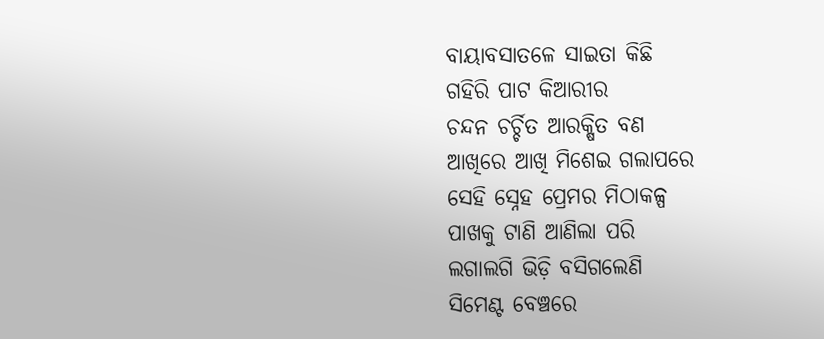ବାୟାବସାତଳେ ସାଇତା କିଛି
ଗହିରି ପାଟ କିଆରୀର
ଚନ୍ଦନ ଚର୍ଚ୍ଚିତ ଆରକ୍ଷିତ ବଣ
ଆଖିରେ ଆଖି ମିଶେଇ ଗଲାପରେ
ସେହି ସ୍ନେହ ପ୍ରେମର ମିଠାକଳ୍ପ
ପାଖକୁ ଟାଣି ଆଣିଲା ପରି
ଲଗାଲଗି ଭିଡ଼ି ବସିଗଲେଣି
ସିମେଣ୍ଟ ବେଞ୍ଚରେ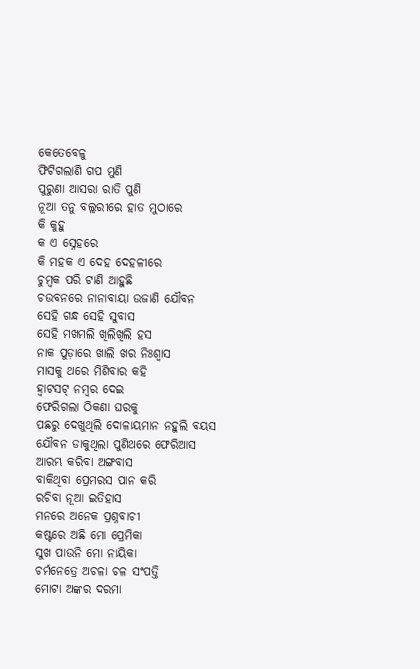କେତେବେଳୁ
ଫିଟିଗଲାଣି ଗପ ମୁଣି
ପୁରୁଣା ଆସରା ରାତି ପୁଣି
ନୂଆ ତନୁ ବଲ୍ଲରୀରେ ହାତ ମୁଠାରେ
କି କୁହୁ
କ ଏ ସ୍ନେହରେ
କି ମହକ ଏ ଦେହ ଦେହଳୀରେ
ଚୁମ୍ବକ ପରି ଟାଣି ଆହୁଛି
ଚଉବନରେ ନାନାବାୟା ଉଜାଣି ଯୌବନ
ସେହି ଗନ୍ଧ ସେହି ସୁବାସ
ସେହି ମଖମଲି ଖିଲିଖିଲି ହସ
ନାକ ପୁଡ଼ାରେ ଖାଲି ଖର ନିଃଶ୍ଵାସ
ମାସକୁ ଥରେ ମିଶିବାର କହି
ହ୍ଵାଟସଟ୍ ନମ୍ବର ଦେଇ
ଫେରିଗଲା ଠିକଣା ଘରକୁ
ପଛରୁ ଦେଖୁଥିଲି ଦୋଳାୟମାନ ନହୁଲି ବୟସ
ଯୌବନ ଡାକୁଥିଲା ପୁଣିଥରେ ଫେରିଆସ
ଆରମ୍ଭ କରିବା ଅଙ୍ଗବାସ
ବାକିଥିବା ପ୍ରେମରସ ପାନ କରି
ରଚିବା ନୂଆ ଇତିହାସ
ମନରେ ଅନେକ ପ୍ରଶ୍ନବାଚୀ
କଷ୍ଟରେ ଅଛି ମୋ ପ୍ରେମିକା
ସୁଖ ପାଉନି ମୋ ନାୟିକା
ଚର୍ମନେତ୍ରେ ଅଚଳା ଚଳ ସଂପତ୍ତି
ମୋଟା ଅଙ୍କର ଦରମା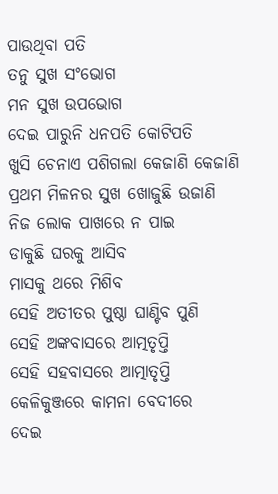ପାଉଥିବା ପତି
ତନୁ ସୁଖ ସଂଭୋଗ
ମନ ସୁଖ ଉପଭୋଗ
ଦେଇ ପାରୁନି ଧନପତି କୋଟିପତି
ଖୁସି ଚେନାଏ ପଶିଗଲା କେଜାଣି କେଜାଣି
ପ୍ରଥମ ମିଳନର ସୁଖ ଖୋଜୁଛି ଉଜାଣି
ନିଜ ଲୋକ ପାଖରେ ନ ପାଇ
ଡାକୁଛି ଘରକୁ ଆସିବ
ମାସକୁ ଥରେ ମିଶିବ
ସେହି ଅତୀତର ପୁଷ୍ଠା ଘାଣ୍ଟିବ ପୁଣି
ସେହି ଅଙ୍କବାସରେ ଆତ୍ମତୃପ୍ତି
ସେହି ସହବାସରେ ଆତ୍ମାତୃପ୍ତି
କେଳିକୁଞ୍ଜରେ କାମନା ବେଦୀରେ
ଦେଇ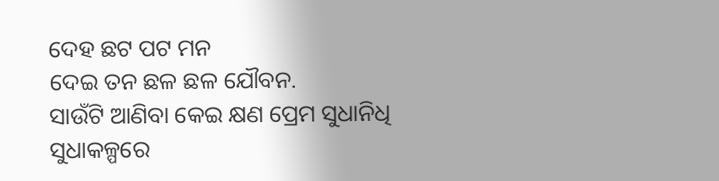ଦେହ ଛଟ ପଟ ମନ
ଦେଇ ତନ ଛଳ ଛଳ ଯୌବନ.
ସାଉଁଟି ଆଣିବା କେଇ କ୍ଷଣ ପ୍ରେମ ସୁଧାନିଧି
ସୁଧାକଳ୍ପରେ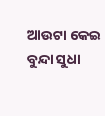ଆଉଟା କେଇ ବୁନ୍ଦା ସୁଧା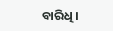ବାରିଧି ।